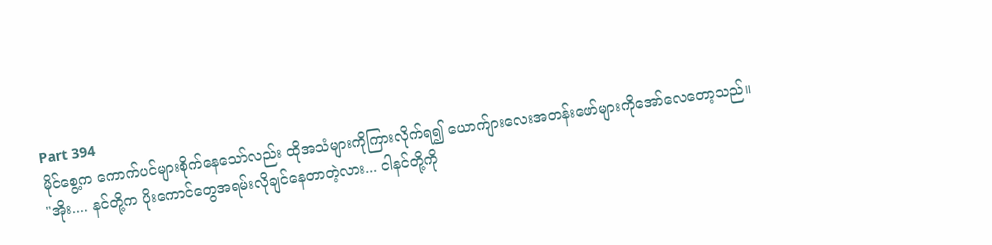Part 394
မိုင်စွေ့က ကောက်ပင်များစိုက်နေသော်လည်း ထိုအသံများကိုကြားလိုက်ရ၍ ယောက်ျားလေးအတန်းဖော်များကိုအော်လေတော့သည်။
"အိုး.... နင်တို့က ပိုးကောင်တွေအရမ်းလိုချင်နေတာတဲ့လား... ငါနင်တို့ကို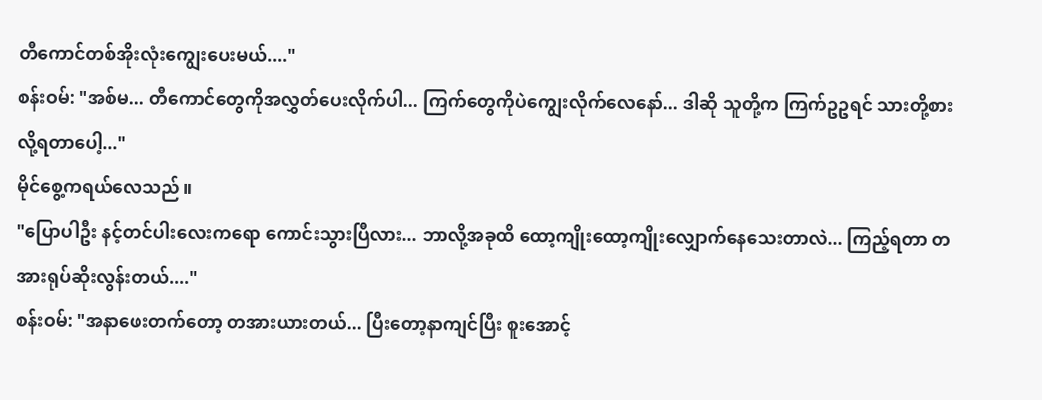တီကောင်တစ်အိုးလုံးကျွေးပေးမယ်...."
စန်းဝမ်: "အစ်မ... တီကောင်တွေကိုအလွှတ်ပေးလိုက်ပါ... ကြက်တွေကိုပဲကျွေးလိုက်လေနော်... ဒါဆို သူတို့က ကြက်ဥဥရင် သားတို့စားလို့ရတာပေါ့..."
မိုင်စွေ့ကရယ်လေသည်။
"ပြောပါဦး နင့်တင်ပါးလေးကရော ကောင်းသွားပြီလား... ဘာလို့အခုထိ ထော့ကျိုးထော့ကျိုးလျှောက်နေသေးတာလဲ... ကြည့်ရတာ တအားရုပ်ဆိုးလွန်းတယ်...."
စန်းဝမ်: "အနာဖေးတက်တော့ တအားယားတယ်... ပြီးတော့နာကျင်ပြီး စူးအောင့်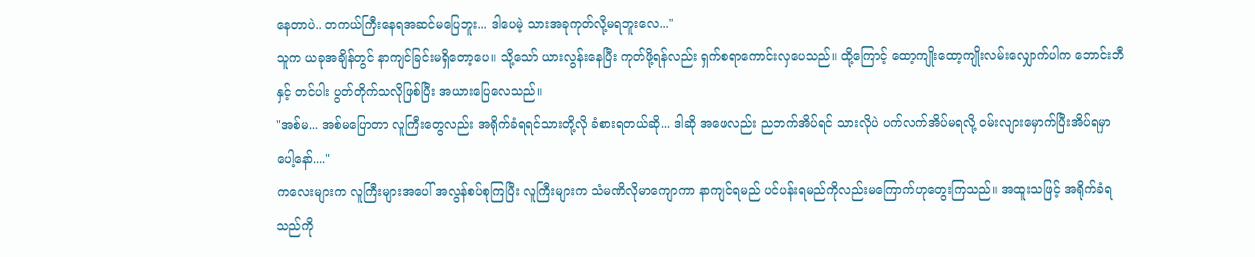နေတာပဲ.. တကယ်ကြီးနေရအဆင်မပြေဘူး... ဒါပေမဲ့ သားအခုကုတ်လို့မရဘူးလေ..."
သူက ယခုအချိန်တွင် နာကျင်ခြင်းမရှိတော့ပေ။ သို့သော် ယားလွန်းနေပြီး ကုတ်ဖို့ရန်လည်း ရှက်စရာကောင်းလှပေသည်။ ထို့ကြောင့် ထော့ကျိုးထော့ကျိုးလမ်းလျှောက်ပါက ဘောင်းဘီနှင့် တင်ပါး ပွတ်တိုက်သလိုဖြစ်ပြီး အယားပြေလေသည်။
"အစ်မ... အစ်မပြောတာ လူကြီးတွေလည်း အရိုက်ခံရရင်သားတို့လို ခံစားရတယ်ဆို... ဒါဆို အဖေလည်း ညဘက်အိပ်ရင် သားလိုပဲ ပက်လက်အိပ်မရလို့ ဝမ်းလျားမှောက်ပြီးအိပ်ရမှာပေါ့နော်...."
ကလေးများက လူကြီးများအပေါ် အလွန်စပ်စုကြပြီး လူကြီးများက သံမဏိလိုမာကျောကာ နာကျင်ရမည် ပင်ပန်းရမည်ကိုလည်းမကြောက်ဟုတွေးကြသည်။ အထူးသဖြင့် အရိုက်ခံရသည်ကို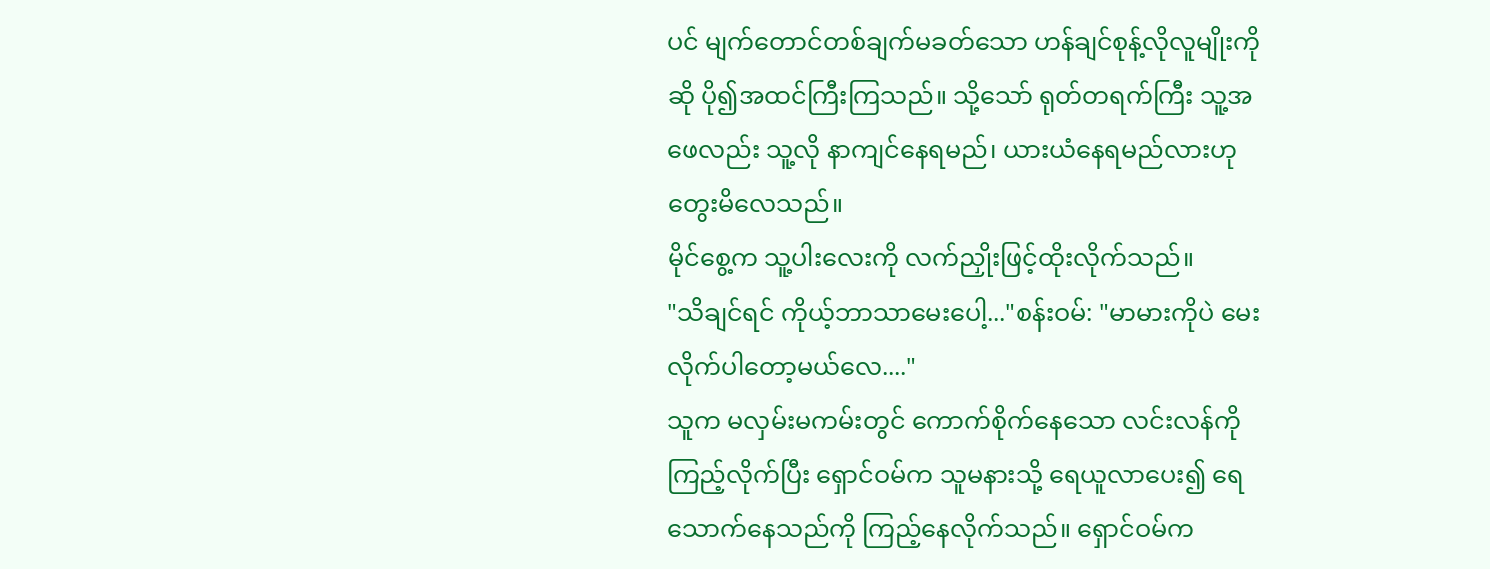ပင် မျက်တောင်တစ်ချက်မခတ်သော ဟန်ချင်စုန့်လိုလူမျိုးကိုဆို ပို၍အထင်ကြီးကြသည်။ သို့သော် ရုတ်တရက်ကြီး သူ့အဖေလည်း သူ့လို နာကျင်နေရမည်၊ ယားယံနေရမည်လားဟုတွေးမိလေသည်။
မိုင်စွေ့က သူ့ပါးလေးကို လက်ညှိုးဖြင့်ထိုးလိုက်သည်။
"သိချင်ရင် ကိုယ့်ဘာသာမေးပေါ့..."စန်းဝမ်: "မာမားကိုပဲ မေးလိုက်ပါတော့မယ်လေ...."
သူက မလှမ်းမကမ်းတွင် ကောက်စိုက်နေသော လင်းလန်ကိုကြည့်လိုက်ပြီး ရှောင်ဝမ်က သူမနားသို့ ရေယူလာပေး၍ ရေသောက်နေသည်ကို ကြည့်နေလိုက်သည်။ ရှောင်ဝမ်က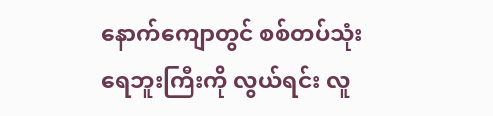နောက်ကျောတွင် စစ်တပ်သုံးရေဘူးကြီးကို လွယ်ရင်း လူ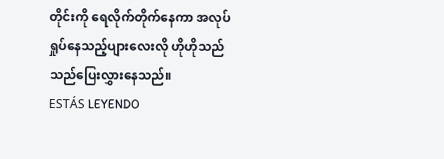တိုင်းကို ရေလိုက်တိုက်နေကာ အလုပ်ရှုပ်နေသည့်ပျားလေးလို ဟိုဟိုသည်သည်ပြေးလွှားနေသည်။
ESTÁS LEYENDO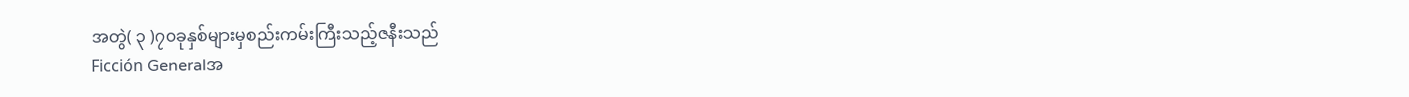အတွဲ( ၃ )၇၀ခုနှစ်များမှစည်းကမ်းကြီးသည့်ဇနီးသည်
Ficción Generalအ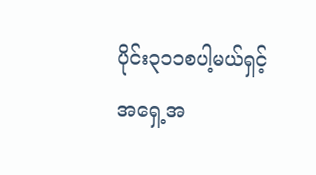ပိုင်း၃၁၁စပါ့မယ်ရှင့်အရှေ့အ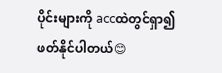ပိုင်းများကို accထဲတွင်ရှာ၍ဖတ်နိုင်ပါတယ်😊